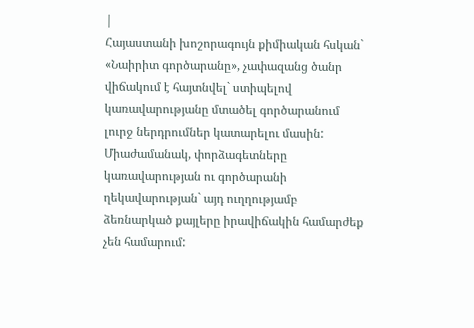|
Հայաստանի խոշորագույն քիմիական հսկան` «Նաիրիտ գործարանը», չափազանց ծանր վիճակում է հայտնվել` ստիպելով կառավարությանը մտածել գործարանում լուրջ ներդրումներ կատարելու մասին: Միաժամանակ, փորձագետները կառավարության ու գործարանի ղեկավարության` այդ ուղղությամբ ձեռնարկած քայլերը իրավիճակին համարժեք չեն համարում: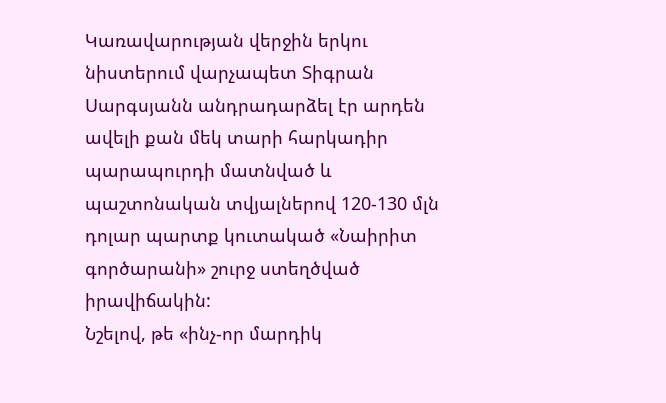Կառավարության վերջին երկու նիստերում վարչապետ Տիգրան Սարգսյանն անդրադարձել էր արդեն ավելի քան մեկ տարի հարկադիր պարապուրդի մատնված և պաշտոնական տվյալներով 120-130 մլն դոլար պարտք կուտակած «Նաիրիտ գործարանի» շուրջ ստեղծված իրավիճակին:
Նշելով, թե «ինչ-որ մարդիկ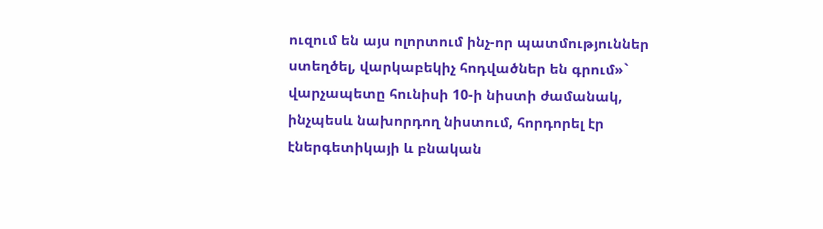ուզում են այս ոլորտում ինչ-որ պատմություններ ստեղծել, վարկաբեկիչ հոդվածներ են գրում»` վարչապետը հունիսի 10-ի նիստի ժամանակ, ինչպեսև նախորդող նիստում, հորդորել էր էներգետիկայի և բնական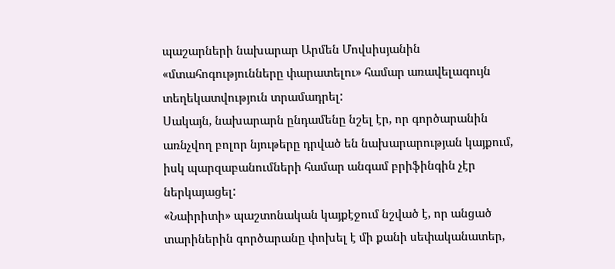պաշարների նախարար Արմեն Մովսիսյանին «մտահոգությունները փարատելու» համար առավելագույն տեղեկատվություն տրամադրել:
Սակայն, նախարարն ընդամենը նշել էր, որ գործարանին առնչվող բոլոր նյութերը դրված են նախարարության կայքում, իսկ պարզաբանումների համար անգամ բրիֆինգին չէր ներկայացել:
«Նաիրիտի» պաշտոնական կայքէջում նշված է, որ անցած տարիներին գործարանը փոխել է մի քանի սեփականատեր,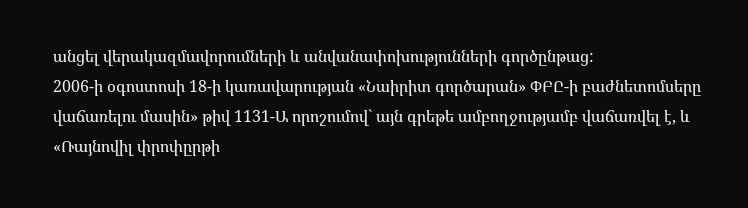անցել վերակազմավորումների և անվանափոխությունների գործընթաց:
2006-ի օգոստոսի 18-ի կառավարության «Նաիրիտ գործարան» ՓԲԸ-ի բաժնետոմսերը վաճառելու մասին» թիվ 1131-Ա որոշումով` այն գրեթե ամբողջությամբ վաճառվել է, և «Ռայնովիլ փրոփըրթի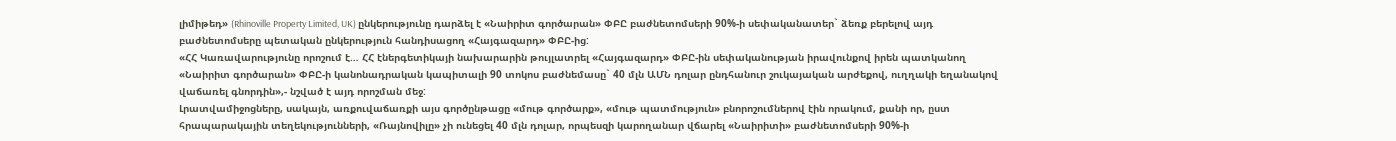լիմիթեդ» (Rhinoville Property Limited, UK) ընկերությունը դարձել է «Նաիրիտ գործարան» ՓԲԸ բաժնետոմսերի 90%-ի սեփականատեր` ձեռք բերելով այդ բաժնետոմսերը պետական ընկերություն հանդիսացող «Հայգազարդ» ՓԲԸ-ից:
«ՀՀ Կառավարությունը որոշում է… ՀՀ էներգետիկայի նախարարին թույլատրել «Հայգազարդ» ՓԲԸ-ին սեփականության իրավունքով իրեն պատկանող «Նաիրիտ գործարան» ՓԲԸ-ի կանոնադրական կապիտալի 90 տոկոս բաժնեմասը` 40 մլն ԱՄՆ դոլար ընդհանուր շուկայական արժեքով, ուղղակի եղանակով վաճառել գնորդին»,- նշված է այդ որոշման մեջ:
Լրատվամիջոցները, սակայն, առքուվաճառքի այս գործընթացը «մութ գործարք», «մութ պատմություն» բնորոշումներով էին որակում, քանի որ, ըստ հրապարակային տեղեկությունների, «Ռայնովիլը» չի ունեցել 40 մլն դոլար, որպեսզի կարողանար վճարել «Նաիրիտի» բաժնետոմսերի 90%-ի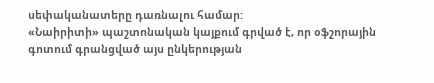սեփականատերը դառնալու համար:
«Նաիրիտի» պաշտոնական կայքում գրված է, որ օֆշորային գոտում գրանցված այս ընկերության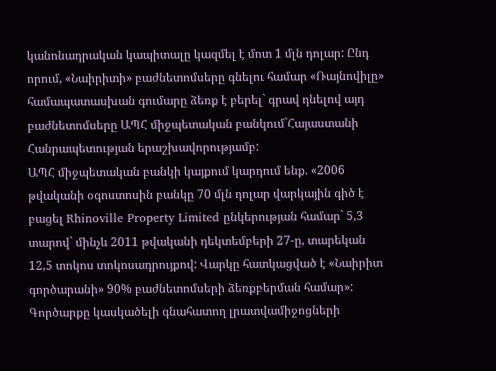կանոնադրական կապիտալը կազմել է մոտ 1 մլն դոլար: Ընդ որում, «Նաիրիտի» բաժնետոմսերը գնելու համար «Ռայնովիլը» համապատասխան գումարը ձեռք է բերել` գրավ դնելով այդ բաժնետոմսերը ԱՊՀ միջպետական բանկում`Հայաստանի Հանրապետության երաշխավորությամբ:
ԱՊՀ միջպետական բանկի կայքում կարդում ենք. «2006 թվականի օգոստոսին բանկը 70 մլն դոլար վարկային գիծ է բացել Rhinoville Property Limited ընկերության համար` 5,3 տարով` մինչև 2011 թվականի դեկտեմբերի 27-ը, տարեկան 12,5 տոկոս տոկոսադրույքով: Վարկը հատկացված է «Նաիրիտ գործարանի» 90% բաժնետոմսերի ձեռքբերման համար»:
Գործարքը կասկածելի գնահատող լրատվամիջոցների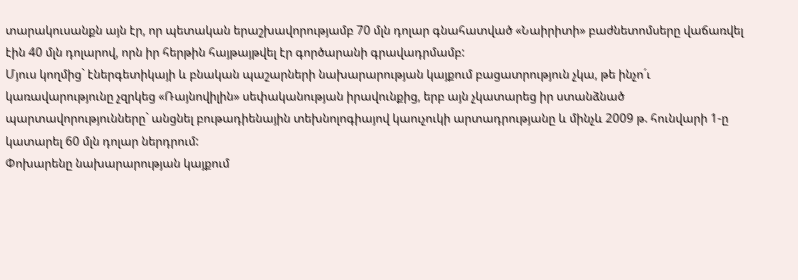տարակուսանքն այն էր, որ պետական երաշխավորությամբ 70 մլն դոլար գնահատված «Նաիրիտի» բաժնետոմսերը վաճառվել էին 40 մլն դոլարով, որն իր հերթին հայթայթվել էր գործարանի գրավադրմամբ:
Մյուս կողմից` էներգետիկայի և բնական պաշարների նախարարության կայքում բացատրություն չկա, թե ինչո´ւ կառավարությունը չզրկեց «Ռայնովիլին» սեփականության իրավունքից, երբ այն չկատարեց իր ստանձնած պարտավորությունները` անցնել բութադիենային տեխնոլոգիայով կաուչուկի արտադրությանը և մինչև 2009 թ. հունվարի 1-ը կատարել 60 մլն դոլար ներդրում:
Փոխարենը նախարարության կայքում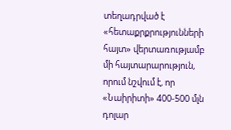տեղադրված է «հետաքրքրությունների հայտ» վերտառությամբ մի հայտարարություն, որում նշվում է, որ «Նաիրիտի» 400-500 մլն դոլար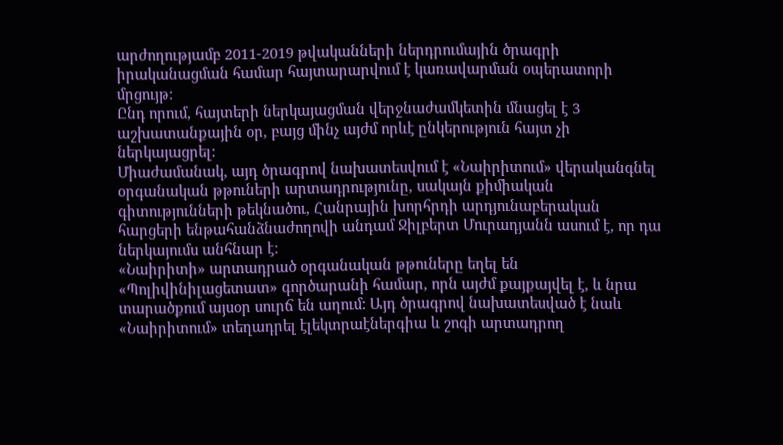արժողությամբ 2011-2019 թվականների ներդրումային ծրագրի իրականացման համար հայտարարվում է կառավարման օպերատորի մրցույթ:
Ընդ որում, հայտերի ներկայացման վերջնաժամկետին մնացել է 3 աշխատանքային օր, բայց մինչ այժմ որևէ ընկերություն հայտ չի ներկայացրել:
Միաժամանակ, այդ ծրագրով նախատեսվում է «Նաիրիտում» վերականգնել օրգանական թթուների արտադրությունը, սակայն քիմիական գիտությունների թեկնածու, Հանրային խորհրդի արդյունաբերական հարցերի ենթահանձնաժողովի անդամ Ջիլբերտ Մուրադյանն ասում է, որ դա ներկայումս անհնար է:
«Նաիրիտի» արտադրած օրգանական թթուները եղել են «Պոլիվինիլացետատ» գործարանի համար, որն այժմ քայքայվել է, և նրա տարածքում այսօր սուրճ են աղում: Այդ ծրագրով նախատեսված է նաև «Նաիրիտում» տեղադրել էլեկտրաէներգիա և շոգի արտադրող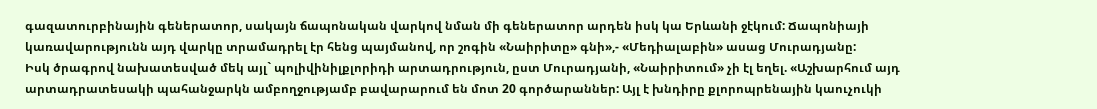գազատուրբինային գեներատոր, սակայն ճապոնական վարկով նման մի գեներատոր արդեն իսկ կա Երևանի ջէկում: Ճապոնիայի կառավարությունն այդ վարկը տրամադրել էր հենց պայմանով, որ շոգին «Նաիրիտը» գնի»,- «Մեդիալաբին» ասաց Մուրադյանը:
Իսկ ծրագրով նախատեսված մեկ այլ` պոլիվինիլքլորիդի արտադրություն, ըստ Մուրադյանի, «Նաիրիտում» չի էլ եղել. «Աշխարհում այդ արտադրատեսակի պահանջարկն ամբողջությամբ բավարարում են մոտ 20 գործարաններ: Այլ է խնդիրը քլորոպրենային կաուչուկի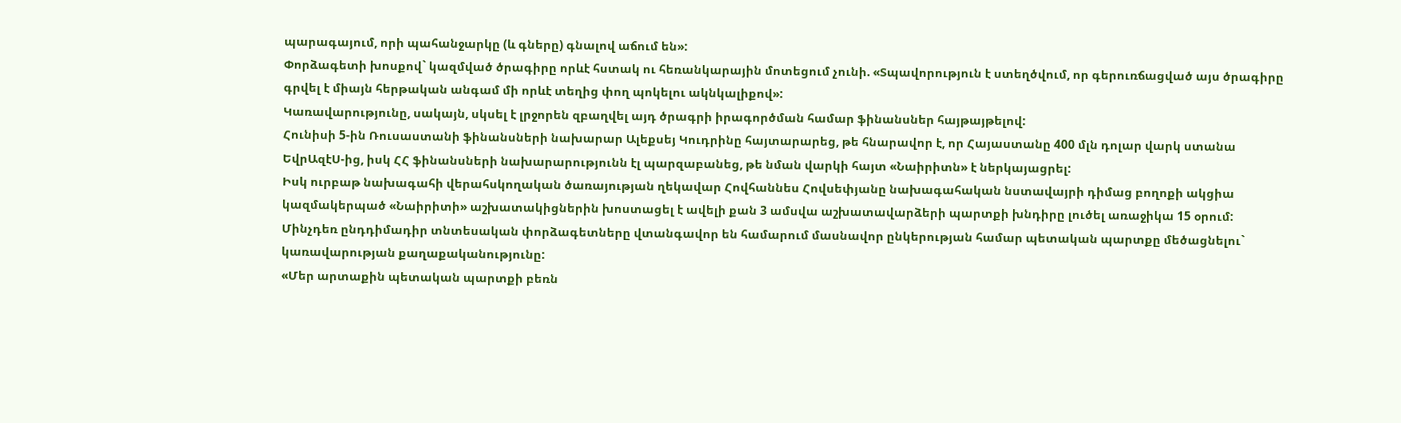պարագայում, որի պահանջարկը (և գները) գնալով աճում են»:
Փորձագետի խոսքով` կազմված ծրագիրը որևէ հստակ ու հեռանկարային մոտեցում չունի. «Տպավորություն է ստեղծվում, որ գերուռճացված այս ծրագիրը գրվել է միայն հերթական անգամ մի որևէ տեղից փող պոկելու ակնկալիքով»:
Կառավարությունը, սակայն, սկսել է լրջորեն զբաղվել այդ ծրագրի իրագործման համար ֆինանսներ հայթայթելով:
Հունիսի 5-ին Ռուսաստանի ֆինանսների նախարար Ալեքսեյ Կուդրինը հայտարարեց, թե հնարավոր է, որ Հայաստանը 400 մլն դոլար վարկ ստանա ԵվրԱզէՍ-ից, իսկ ՀՀ ֆինանսների նախարարությունն էլ պարզաբանեց, թե նման վարկի հայտ «Նաիրիտն» է ներկայացրել:
Իսկ ուրբաթ նախագահի վերահսկողական ծառայության ղեկավար Հովհաննես Հովսեփյանը նախագահական նստավայրի դիմաց բողոքի ակցիա կազմակերպած «Նաիրիտի» աշխատակիցներին խոստացել է ավելի քան 3 ամսվա աշխատավարձերի պարտքի խնդիրը լուծել առաջիկա 15 օրում:
Մինչդեռ ընդդիմադիր տնտեսական փորձագետները վտանգավոր են համարում մասնավոր ընկերության համար պետական պարտքը մեծացնելու` կառավարության քաղաքականությունը:
«Մեր արտաքին պետական պարտքի բեռն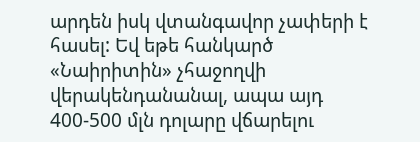արդեն իսկ վտանգավոր չափերի է հասել: Եվ եթե հանկարծ «Նաիրիտին» չհաջողվի վերակենդանանալ, ապա այդ 400-500 մլն դոլարը վճարելու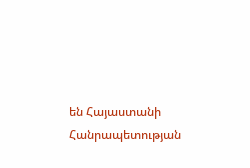են Հայաստանի Հանրապետության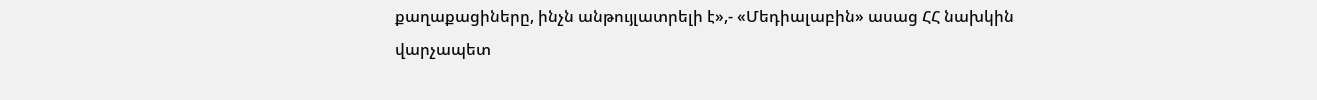քաղաքացիները, ինչն անթույլատրելի է»,- «Մեդիալաբին» ասաց ՀՀ նախկին վարչապետ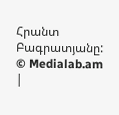Հրանտ Բագրատյանը:
© Medialab.am
|